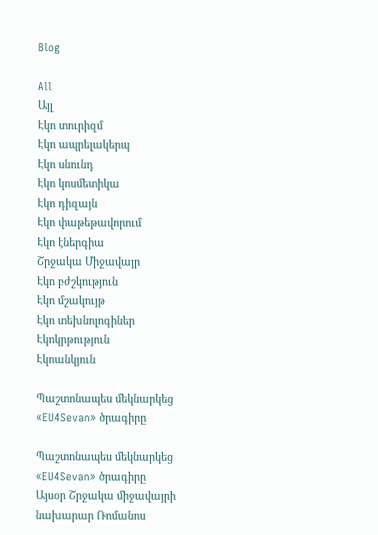Blog

All
Այլ
Էկո տուրիզմ
Էկո ապրելակերպ
Էկո սնունդ
Էկո կոսմետիկա
Էկո դիզայն
Էկո փաթեթավորում
Էկո էներգիա
Շրջակա Միջավայր
Էկո բժշկություն
Էկո մշակույթ
Էկո տեխնոլոգիներ
Էկոկրթություն
Էկոանկյուն

Պաշտոնապես մեկնարկեց «EU4Sevan» ծրագիրը

Պաշտոնապես մեկնարկեց «EU4Sevan» ծրագիրը
Այսօր Շրջակա միջավայրի նախարար Ռոմանոս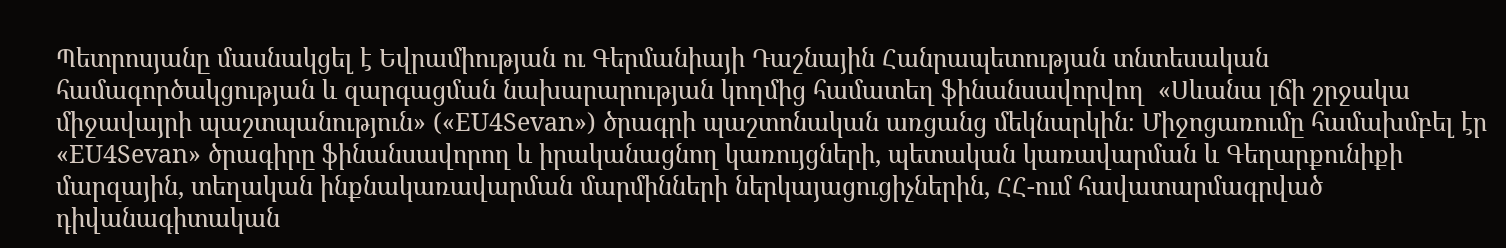Պետրոսյանը մասնակցել է Եվրամիության ու Գերմանիայի Դաշնային Հանրապետության տնտեսական համագործակցության և զարգացման նախարարության կողմից համատեղ ֆինանսավորվող  «Սևանա լճի շրջակա միջավայրի պաշտպանություն» («EU4Sevan») ծրագրի պաշտոնական առցանց մեկնարկին։ Միջոցառումը համախմբել էր «EU4Sevan» ծրագիրը ֆինանսավորող և իրականացնող կառույցների, պետական կառավարման և Գեղարքունիքի մարզային, տեղական ինքնակառավարման մարմինների ներկայացուցիչներին, ՀՀ-ում հավատարմագրված դիվանագիտական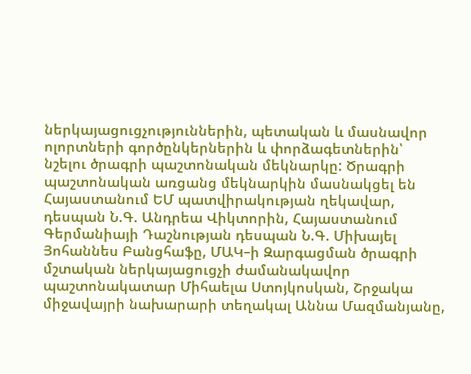ներկայացուցչություններին, պետական և մասնավոր ոլորտների գործընկերներին և փորձագետներին՝ նշելու ծրագրի պաշտոնական մեկնարկը: Ծրագրի պաշտոնական առցանց մեկնարկին մասնակցել են Հայաստանում ԵՄ պատվիրակության ղեկավար, դեսպան Ն.Գ. Անդրեա Վիկտորին, Հայաստանում Գերմանիայի Դաշնության դեսպան Ն.Գ. Միխայել Յոհաննես Բանցհաֆը, ՄԱԿ–ի Զարգացման ծրագրի մշտական ներկայացուցչի ժամանակավոր պաշտոնակատար Միհաելա Ստոյկոսկան, Շրջակա միջավայրի նախարարի տեղակալ Աննա Մազմանյանը,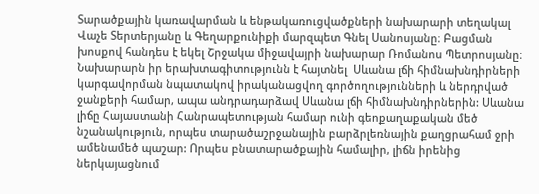Տարածքային կառավարման և ենթակառուցվածքների նախարարի տեղակալ Վաչե Տերտերյանը և Գեղարքունիքի մարզպետ Գնել Սանոսյանը։ Բացման խոսքով հանդես է եկել Շրջակա միջավայրի նախարար Ռոմանոս Պետրոսյանը։ Նախարարն իր երախտագիտությունն է հայտնել  Սևանա լճի հիմնախնդիրների կարգավորման նպատակով իրականացվող գործողությունների և ներդրված ջանքերի համար, ապա անդրադարձավ Սևանա լճի հիմնախնդիրներին: Սևանա լիճը Հայաստանի Հանրապետության համար ունի գեոքաղաքական մեծ նշանակություն, որպես տարածաշրջանային բարձրլեռնային քաղցրահամ ջրի ամենամեծ պաշար: Որպես բնատարածքային համալիր, լիճն իրենից ներկայացնում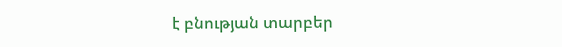է բնության տարբեր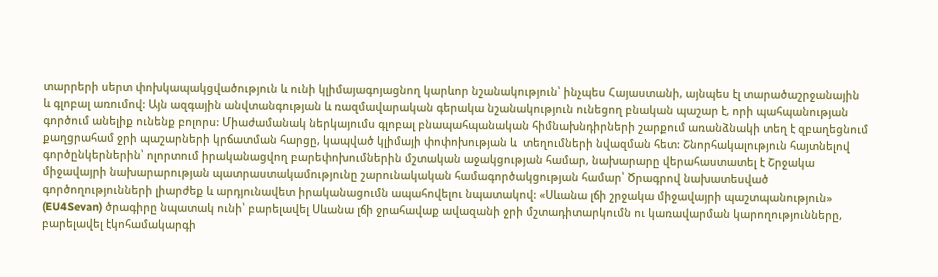տարրերի սերտ փոխկապակցվածություն և ունի կլիմայագոյացնող կարևոր նշանակություն՝ ինչպես Հայաստանի, այնպես էլ տարածաշրջանային և գլոբալ առումով: Այն ազգային անվտանգության և ռազմավարական գերակա նշանակություն ունեցող բնական պաշար է, որի պահպանության գործում անելիք ունենք բոլորս: Միաժամանակ ներկայումս գլոբալ բնապահպանական հիմնախնդիրների շարքում առանձնակի տեղ է զբաղեցնում քաղցրահամ ջրի պաշարների կրճատման հարցը, կապված կլիմայի փոփոխության և  տեղումների նվազման հետ: Շնորհակալություն հայտնելով գործընկերներին՝ ոլորտում իրականացվող բարեփոխումներին մշտական աջակցության համար, նախարարը վերահաստատել է Շրջակա միջավայրի նախարարության պատրաստակամությունը շարունակական համագործակցության համար՝ Ծրագրով նախատեսված գործողությունների լիարժեք և արդյունավետ իրականացումն ապահովելու նպատակով: «Սևանա լճի շրջակա միջավայրի պաշտպանություն» (EU4Sevan) ծրագիրը նպատակ ունի՝ բարելավել Սևանա լճի ջրահավաք ավազանի ջրի մշտադիտարկումն ու կառավարման կարողությունները, բարելավել էկոհամակարգի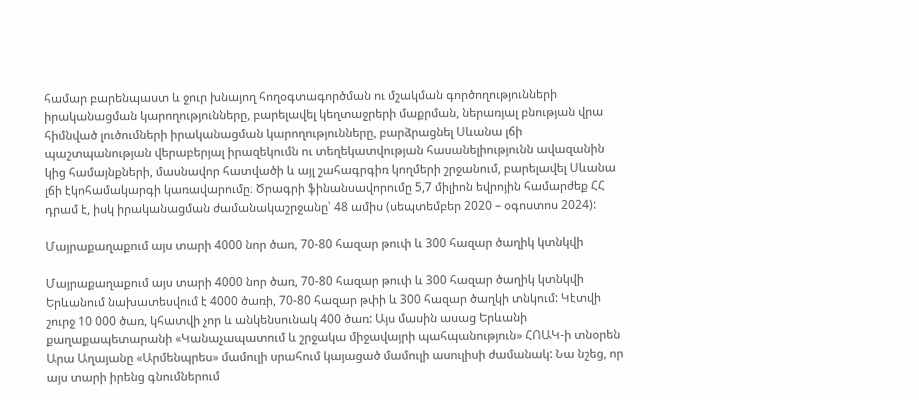համար բարենպաստ և ջուր խնայող հողօգտագործման ու մշակման գործողությունների իրականացման կարողությունները, բարելավել կեղտաջրերի մաքրման, ներառյալ բնության վրա հիմնված լուծումների իրականացման կարողությունները, բարձրացնել Սևանա լճի պաշտպանության վերաբերյալ իրազեկումն ու տեղեկատվության հասանելիությունն ավազանին կից համայնքների, մասնավոր հատվածի և այլ շահագրգիռ կողմերի շրջանում, բարելավել Սևանա լճի էկոհամակարգի կառավարումը։ Ծրագրի ֆինանսավորումը 5,7 միլիոն եվրոյին համարժեք ՀՀ դրամ է, իսկ իրականացման ժամանակաշրջանը՝ 48 ամիս (սեպտեմբեր 2020 – օգոստոս 2024):

Մայրաքաղաքում այս տարի 4000 նոր ծառ, 70-80 հազար թուփ և 300 հազար ծաղիկ կտնկվի

Մայրաքաղաքում այս տարի 4000 նոր ծառ, 70-80 հազար թուփ և 300 հազար ծաղիկ կտնկվի
Երևանում նախատեսվում է 4000 ծառի, 70-80 հազար թփի և 300 հազար ծաղկի տնկում: Կէտվի շուրջ 10 000 ծառ, կհատվի չոր և անկենսունակ 400 ծառ: Այս մասին ասաց Երևանի քաղաքապետարանի «Կանաչապատում և շրջակա միջավայրի պահպանություն» ՀՈԱԿ-ի տնօրեն Արա Աղայանը «Արմենպրես» մամուլի սրահում կայացած մամուլի ասուլիսի ժամանակ: Նա նշեց, որ այս տարի իրենց գնումներում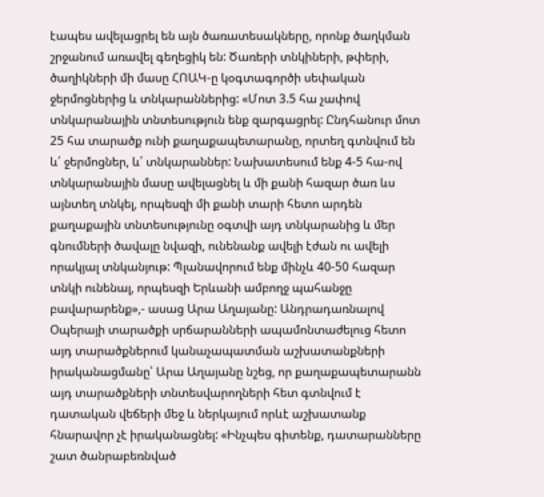էապես ավելացրել են այն ծառատեսակները, որոնք ծաղկման շրջանում առավել գեղեցիկ են: Ծառերի տնկիների, թփերի, ծաղիկների մի մասը ՀՈԱԿ-ը կօգտագործի սեփական ջերմոցներից և տնկարաններից: «Մոտ 3.5 հա չափով տնկարանային տնտեսություն ենք զարգացրել: Ընդհանուր մոտ 25 հա տարածք ունի քաղաքապետարանը, որտեղ գտնվում են և՛ ջերմոցներ, և՛ տնկարաններ: Նախատեսում ենք 4-5 հա-ով տնկարանային մասը ավելացնել և մի քանի հազար ծառ ևս այնտեղ տնկել, որպեսզի մի քանի տարի հետո արդեն քաղաքային տնտեսությունը օգտվի այդ տնկարանից և մեր գնումների ծավալը նվազի, ունենանք ավելի էժան ու ավելի որակյալ տնկանյութ: Պլանավորում ենք մինչև 40-50 հազար տնկի ունենալ, որպեսզի Երևանի ամբողջ պահանջը բավարարենք»,- ասաց Արա Աղայանը: Անդրադառնալով Օպերայի տարածքի սրճարանների ապամոնտաժելուց հետո այդ տարածքներում կանաչապատման աշխատանքների իրականացմանը՝ Արա Աղայանը նշեց, որ քաղաքապետարանն այդ տարածքների տնտեսվարողների հետ գտնվում է դատական վեճերի մեջ և ներկայում որևէ աշխատանք հնարավոր չէ իրականացնել: «Ինչպես գիտենք, դատարանները շատ ծանրաբեռնված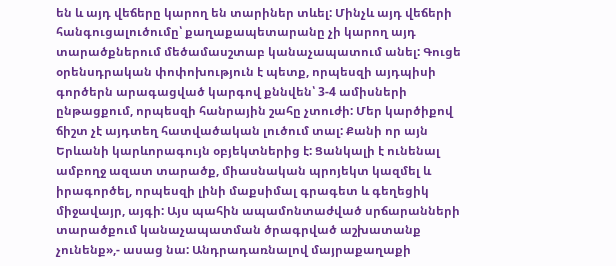են և այդ վեճերը կարող են տարիներ տևել: Մինչև այդ վեճերի հանգուցալուծումը՝ քաղաքապետարանը չի կարող այդ տարածքներում մեծամասշտաբ կանաչապատում անել: Գուցե օրենսդրական փոփոխություն է պետք, որպեսզի այդպիսի գործերն արագացված կարգով քննվեն՝ 3-4 ամիսների ընթացքում, որպեսզի հանրային շահը չտուժի: Մեր կարծիքով ճիշտ չէ այդտեղ հատվածական լուծում տալ: Քանի որ այն Երևանի կարևորագույն օբյեկտներից է: Ցանկալի է ունենալ ամբողջ ազատ տարածք, միասնական պրոյեկտ կազմել և իրագործել, որպեսզի լինի մաքսիմալ գրագետ և գեղեցիկ միջավայր, այգի: Այս պահին ապամոնտաժված սրճարանների տարածքում կանաչապատման ծրագրված աշխատանք չունենք»,- ասաց նա: Անդրադառնալով մայրաքաղաքի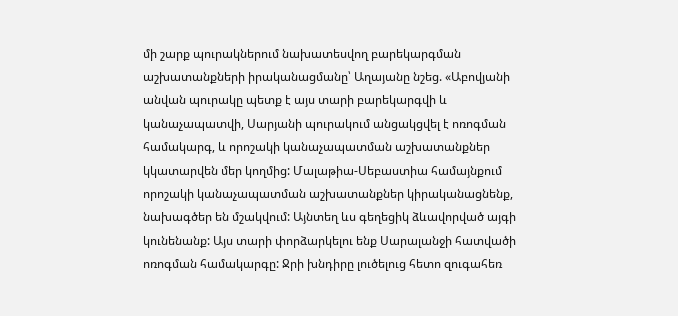մի շարք պուրակներում նախատեսվող բարեկարգման աշխատանքների իրականացմանը՝ Աղայանը նշեց. «Աբովյանի անվան պուրակը պետք է այս տարի բարեկարգվի և կանաչապատվի, Սարյանի պուրակում անցակցվել է ոռոգման համակարգ, և որոշակի կանաչապատման աշխատանքներ կկատարվեն մեր կողմից: Մալաթիա-Սեբաստիա համայնքում որոշակի կանաչապատման աշխատանքներ կիրականացնենք, նախագծեր են մշակվում: Այնտեղ ևս գեղեցիկ ձևավորված այգի կունենանք: Այս տարի փորձարկելու ենք Սարալանջի հատվածի ոռոգման համակարգը: Ջրի խնդիրը լուծելուց հետո զուգահեռ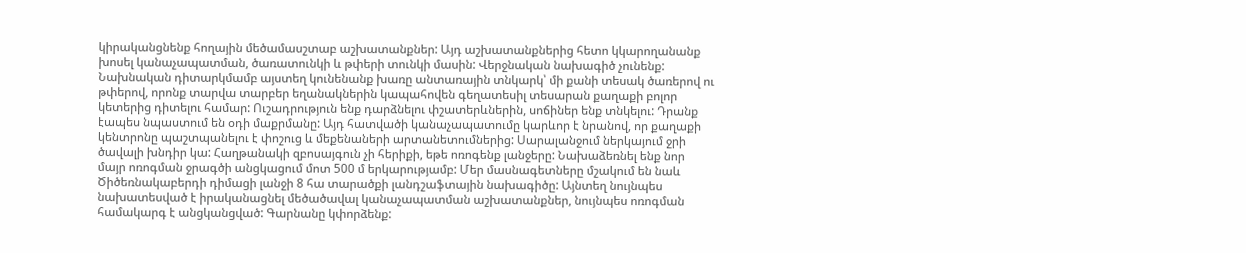կիրականցնենք հողային մեծամասշտաբ աշխատանքներ: Այդ աշխատանքներից հետո կկարողանանք խոսել կանաչապատման, ծառատունկի և թփերի տունկի մասին: Վերջնական նախագիծ չունենք: Նախնական դիտարկմամբ այստեղ կունենանք խառը անտառային տնկարկ՝ մի քանի տեսակ ծառերով ու թփերով, որոնք տարվա տարբեր եղանակներին կապահովեն գեղատեսիլ տեսարան քաղաքի բոլոր կետերից դիտելու համար: Ուշադրություն ենք դարձնելու փշատերևներին, սոճիներ ենք տնկելու: Դրանք էապես նպաստում են օդի մաքրմանը: Այդ հատվածի կանաչապատումը կարևոր է նրանով, որ քաղաքի կենտրոնը պաշտպանելու է փոշուց և մեքենաների արտանետումներից: Սարալանջում ներկայում ջրի ծավալի խնդիր կա: Հաղթանակի զբոսայգուն չի հերիքի, եթե ոռոգենք լանջերը: Նախաձեռնել ենք նոր մայր ոռոգման ջրագծի անցկացում մոտ 500 մ երկարությամբ: Մեր մասնագետները մշակում են նաև Ծիծեռնակաբերդի դիմացի լանջի 8 հա տարածքի լանդշաֆտային նախագիծը: Այնտեղ նույնպես նախատեսված է իրականացնել մեծածավալ կանաչապատման աշխատանքներ, նույնպես ոռոգման համակարգ է անցկանցված: Գարնանը կփորձենք: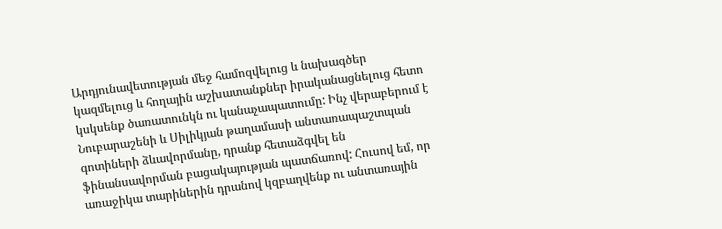Արդյունավետության մեջ համոզվելուց և նախագծեր կազմելուց և հողային աշխատանքներ իրականացնելուց հետո կսկսենք ծառատունկն ու կանաչապատումը: Ինչ վերաբերում է Նուբարաշենի և Սիլիկյան թաղամասի անտառապաշտպան գոտիների ձևավորմանը, դրանք հետաձգվել են ֆինանսավորման բացակայության պատճառով: Հուսով եմ, որ առաջիկա տարիներին դրանով կզբաղվենք ու անտառային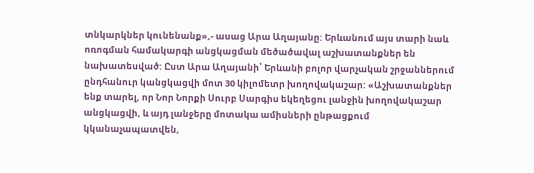տնկարկներ կունենանք»,- ասաց Արա Աղայանը: Երևանում այս տարի նաև ոռոգման համակարգի անցկացման մեծածավալ աշխատանքներ են նախատեսված: Ըստ Արա Աղայանի՝ Երևանի բոլոր վարչական շրջաններում ընդհանուր կանցկացվի մոտ 30 կիլոմետր խողովակաշար: «Աշխատանքներ ենք տարել, որ Նոր Նորքի Սուրբ Սարգիս եկեղեցու լանջին խողովակաշար անցկացվի, և այդ լանջերը մոտակա ամիսների ընթացքում կկանաչապատվեն,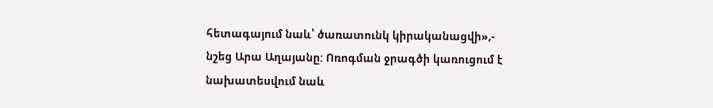հետագայում նաև՝ ծառատունկ կիրականացվի»,- նշեց Արա Աղայանը: Ոռոգման ջրագծի կառուցում է նախատեսվում նաև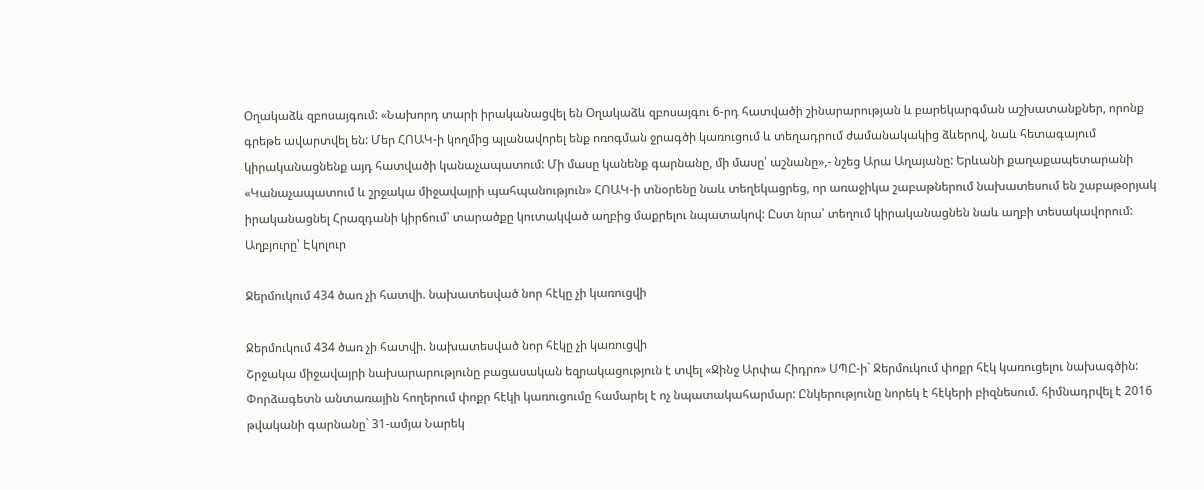Օղակաձև զբոսայգում: «Նախորդ տարի իրականացվել են Օղակաձև զբոսայգու 6-րդ հատվածի շինարարության և բարեկարգման աշխատանքներ, որոնք գրեթե ավարտվել են: Մեր ՀՈԱԿ-ի կողմից պլանավորել ենք ոռոգման ջրագծի կառուցում և տեղադրում ժամանակակից ձևերով, նաև հետագայում կիրականացնենք այդ հատվածի կանաչապատում: Մի մասը կանենք գարնանը, մի մասը՝ աշնանը»,- նշեց Արա Աղայանը: Երևանի քաղաքապետարանի «Կանաչապատում և շրջակա միջավայրի պահպանություն» ՀՈԱԿ-ի տնօրենը նաև տեղեկացրեց, որ առաջիկա շաբաթներում նախատեսում են շաբաթօրյակ իրականացնել Հրազդանի կիրճում՝ տարածքը կուտակված աղբից մաքրելու նպատակով: Ըստ նրա՝ տեղում կիրականացնեն նաև աղբի տեսակավորում: Աղբյուրը՝ Էկոլուր

Ջերմուկում 434 ծառ չի հատվի. նախատեսված նոր հէկը չի կառուցվի

Ջերմուկում 434 ծառ չի հատվի. նախատեսված նոր հէկը չի կառուցվի
Շրջակա միջավայրի նախարարությունը բացասական եզրակացություն է տվել «Ջինջ Արփա Հիդրո» ՍՊԸ-ի` Ջերմուկում փոքր հէկ կառուցելու նախագծին: Փորձագետն անտառային հողերում փոքր հէկի կառուցումը համարել է ոչ նպատակահարմար: Ընկերությունը նորեկ է հէկերի բիզնեսում. հիմնադրվել է 2016 թվականի գարնանը` 31-ամյա Նարեկ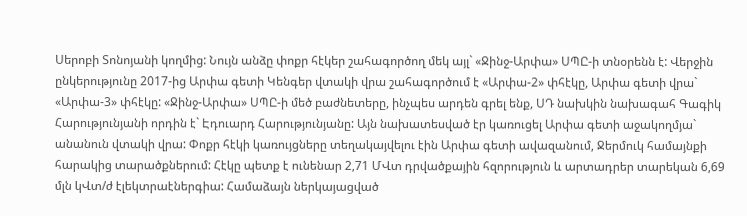Սերոբի Տոնոյանի կողմից: Նույն անձը փոքր հէկեր շահագործող մեկ այլ` «Ջինջ-Արփա» ՍՊԸ-ի տնօրենն է: Վերջին ընկերությունը 2017-ից Արփա գետի Կենգեր վտակի վրա շահագործում է «Արփա-2» փհէկը, Արփա գետի վրա` «Արփա-3» փհէկը: «Ջինջ-Արփա» ՍՊԸ-ի մեծ բաժնետերը, ինչպես արդեն գրել ենք, ՍԴ նախկին նախագահ Գագիկ Հարությունյանի որդին է` Էդուարդ Հարությունյանը: Այն նախատեսված էր կառուցել Արփա գետի աջակողմյա` անանուն վտակի վրա: Փոքր հէկի կառույցները տեղակայվելու էին Արփա գետի ավազանում, Ջերմուկ համայնքի հարակից տարածքներում: Հէկը պետք է ունենար 2,71 ՄՎտ դրվածքային հզորություն և արտադրեր տարեկան 6,69 մլն կՎտ/ժ էլեկտրաէներգիա: Համաձայն ներկայացված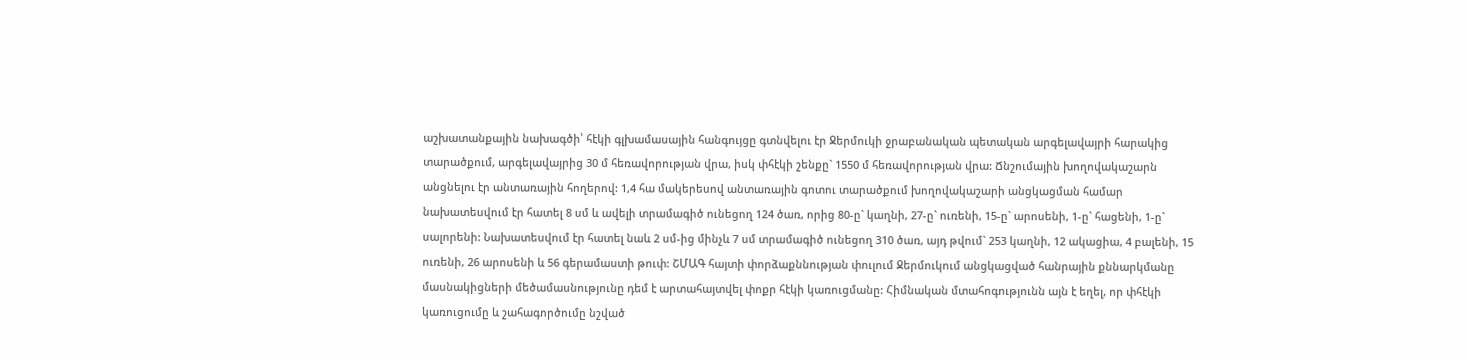աշխատանքային նախագծի՝ հէկի գլխամասային հանգույցը գտնվելու էր Ջերմուկի ջրաբանական պետական արգելավայրի հարակից տարածքում, արգելավայրից 30 մ հեռավորության վրա, իսկ փհէկի շենքը` 1550 մ հեռավորության վրա: Ճնշումային խողովակաշարն անցնելու էր անտառային հողերով: 1,4 հա մակերեսով անտառային գոտու տարածքում խողովակաշարի անցկացման համար նախատեսվում էր հատել 8 սմ և ավելի տրամագիծ ունեցող 124 ծառ, որից 80-ը` կաղնի, 27-ը` ուռենի, 15-ը` արոսենի, 1-ը` հացենի, 1-ը` սալորենի: Նախատեսվում էր հատել նաև 2 սմ-ից մինչև 7 սմ տրամագիծ ունեցող 310 ծառ, այդ թվում` 253 կաղնի, 12 ակացիա, 4 բալենի, 15 ուռենի, 26 արոսենի և 56 գերամաստի թուփ: ՇՄԱԳ հայտի փորձաքննության փուլում Ջերմուկում անցկացված հանրային քննարկմանը մասնակիցների մեծամասնությունը դեմ է արտահայտվել փոքր հէկի կառուցմանը: Հիմնական մտահոգությունն այն է եղել, որ փհէկի կառուցումը և շահագործումը նշված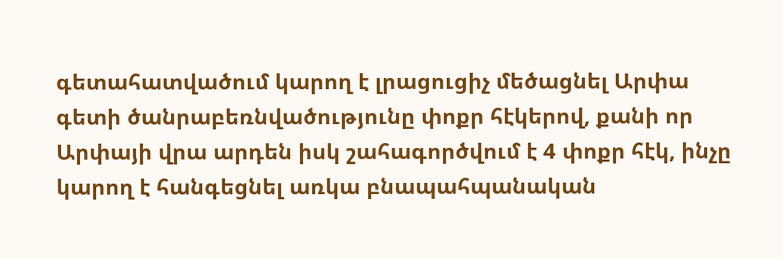գետահատվածում կարող է լրացուցիչ մեծացնել Արփա գետի ծանրաբեռնվածությունը փոքր հէկերով, քանի որ Արփայի վրա արդեն իսկ շահագործվում է 4 փոքր հէկ, ինչը կարող է հանգեցնել առկա բնապահպանական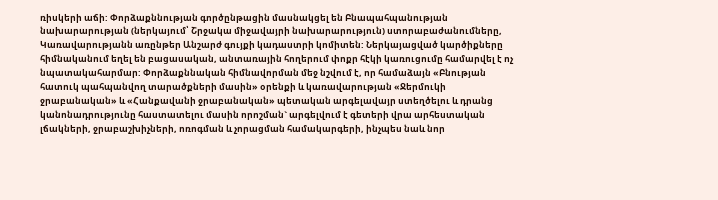ռիսկերի աճի: Փորձաքննության գործընթացին մասնակցել են Բնապահպանության նախարարության (ներկայում՝ Շրջակա միջավայրի նախարարություն) ստորաբաժանումները, Կառավարությանն առընթեր Անշարժ գույքի կադաստրի կոմիտեն: Ներկայացված կարծիքները հիմնականում եղել են բացասական, անտառային հողերում փոքր հէկի կառուցումը համարվել է ոչ նպատակահարմար: Փորձաքննական հիմնավորման մեջ նշվում է, որ համաձայն «Բնության հատուկ պահպանվող տարածքների մասին» օրենքի և կառավարության «Ջերմուկի ջրաբանական» և «Հանքավանի ջրաբանական» պետական արգելավայր ստեղծելու և դրանց կանոնադրությունը հաստատելու մասին որոշման` արգելվում է գետերի վրա արհեստական լճակների, ջրաբաշխիչների, ոռոգման և չորացման համակարգերի, ինչպես նաև նոր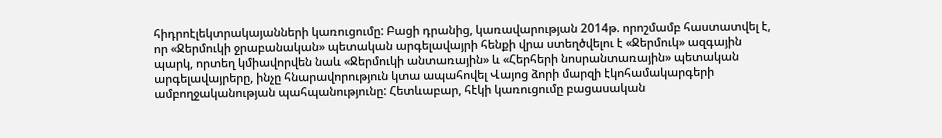հիդրոէլեկտրակայանների կառուցումը: Բացի դրանից, կառավարության 2014թ. որոշմամբ հաստատվել է, որ «Ջերմուկի ջրաբանական» պետական արգելավայրի հենքի վրա ստեղծվելու է «Ջերմուկ» ազգային պարկ, որտեղ կմիավորվեն նաև «Ջերմուկի անտառային» և «Հերհերի նոսրանտառային» պետական արգելավայրերը, ինչը հնարավորություն կտա ապահովել Վայոց ձորի մարզի էկոհամակարգերի ամբողջականության պահպանությունը: Հետևաբար, հէկի կառուցումը բացասական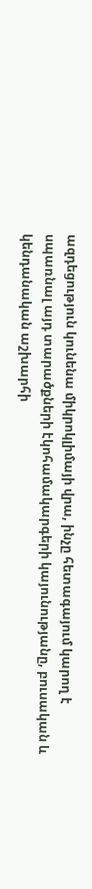ազդեցություն կունենա միկրոկլիմայի վրա, ինչը հետագայում կարող է սպառնալ այդ տարածքների էկոհամակարգերի կայունությանը, բուսական և կենդանական աշխարհի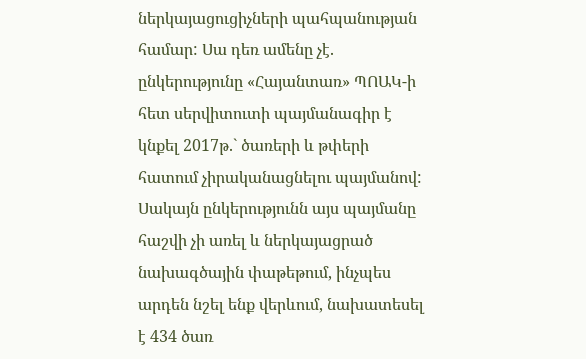ներկայացուցիչների պահպանության համար: Սա դեռ ամենը չէ. ընկերությունը «Հայանտառ» ՊՈԱԿ-ի հետ սերվիտուտի պայմանագիր է կնքել 2017թ.` ծառերի և թփերի հատում չիրականացնելու պայմանով: Սակայն ընկերությունն այս պայմանը հաշվի չի առել և ներկայացրած նախագծային փաթեթում, ինչպես արդեն նշել ենք վերևում, նախատեսել է 434 ծառ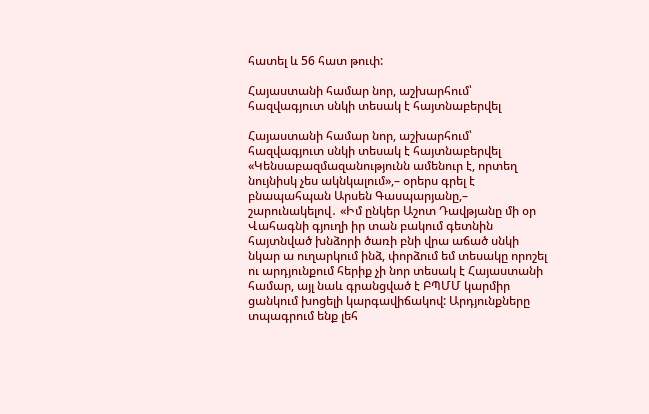հատել և 56 հատ թուփ:

Հայաստանի համար նոր, աշխարհում՝ հազվագյուտ սնկի տեսակ է հայտնաբերվել

Հայաստանի համար նոր, աշխարհում՝ հազվագյուտ սնկի տեսակ է հայտնաբերվել
«Կենսաբազմազանությունն ամենուր է, որտեղ նույնիսկ չես ակնկալում»,– օրերս գրել է բնապահպան Արսեն Գասպարյանը,– շարունակելով․ «Իմ ընկեր Աշոտ Դավթյանը մի օր Վահագնի գյուղի իր տան բակում գետնին հայտնված խնձորի ծառի բնի վրա աճած սնկի նկար ա ուղարկում ինձ, փորձում եմ տեսակը որոշել ու արդյունքում հերիք չի նոր տեսակ է Հայաստանի համար, այլ նաև գրանցված է ԲՊՄՄ կարմիր ցանկում խոցելի կարգավիճակով: Արդյունքները տպագրում ենք լեհ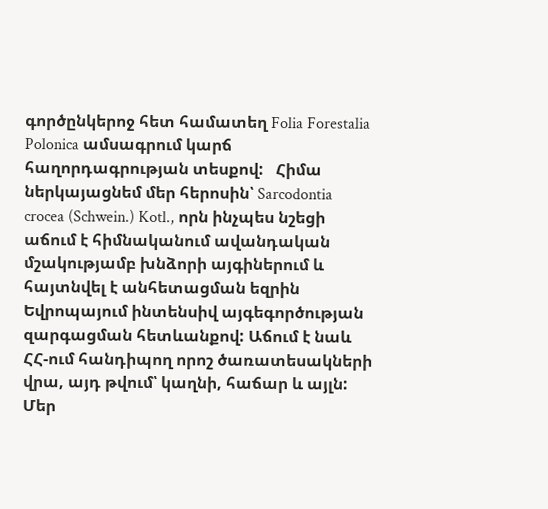գործընկերոջ հետ համատեղ Folia Forestalia Polonica ամսագրում կարճ հաղորդագրության տեսքով:   Հիմա ներկայացնեմ մեր հերոսին՝ Sarcodontia crocea (Schwein.) Kotl., որն ինչպես նշեցի աճում է հիմնականում ավանդական մշակությամբ խնձորի այգիներում և հայտնվել է անհետացման եզրին Եվրոպայում ինտենսիվ այգեգործության զարգացման հետևանքով: Աճում է նաև ՀՀ-ում հանդիպող որոշ ծառատեսակների վրա, այդ թվում՝ կաղնի, հաճար և այլն: Մեր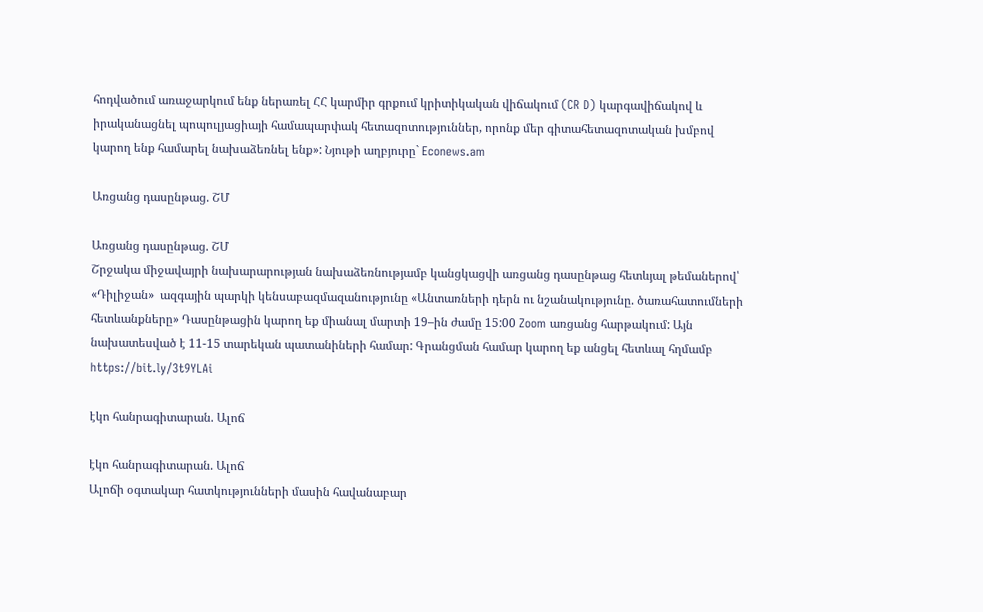հոդվածում առաջարկում ենք ներառել ՀՀ կարմիր գրքում կրիտիկական վիճակում (CR D) կարգավիճակով և իրականացնել պոպուլյացիայի համապարփակ հետազոտություններ, որոնք մեր գիտահետազոտական խմբով կարող ենք համարել նախաձեռնել ենք»: Նյութի աղբյուրը` Econews.am

Առցանց դասընթաց. ՇՄ

Առցանց դասընթաց. ՇՄ
Շրջակա միջավայրի նախարարության նախաձեռնությամբ կանցկացվի առցանց դասընթաց հետևյալ թեմաներով՝ «Դիլիջան»  ազգային պարկի կենսաբազմազանությունը «Անտառների դերն ու նշանակությունը. ծառահատումների հետևանքները» Դասընթացին կարող եք միանալ մարտի 19–ին ժամը 15:00 Zoom առցանց հարթակում: Այն նախատեսված է 11-15 տարեկան պատանիների համար: Գրանցման համար կարող եք անցել հետևալ հղմամբ https://bit.ly/3t9YLAi

էկո հանրագիտարան. Ալոճ

էկո հանրագիտարան. Ալոճ
Ալոճի օգտակար հատկությունների մասին հավանաբար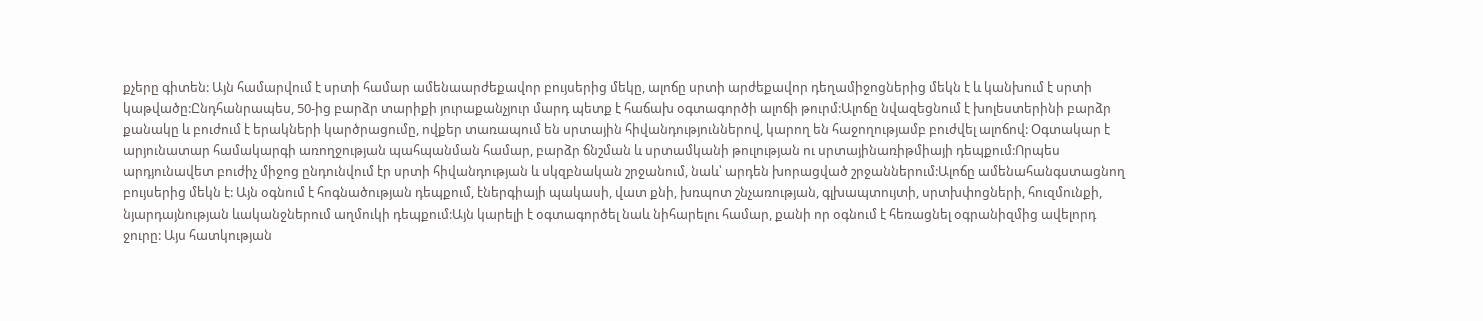քչերը գիտեն: Այն համարվում է սրտի համար ամենաարժեքավոր բույսերից մեկը, ալոճը սրտի արժեքավոր դեղամիջոցներից մեկն է և կանխում է սրտի կաթվածը:Ընդհանրապես, 50-ից բարձր տարիքի յուրաքանչյուր մարդ պետք է հաճախ օգտագործի ալոճի թուրմ:Ալոճը նվազեցնում է խոլեստերինի բարձր քանակը և բուժում է երակների կարծրացումը, ովքեր տառապում են սրտային հիվանդություններով, կարող են հաջողությամբ բուժվել ալոճով: Օգտակար է արյունատար համակարգի առողջության պահպանման համար, բարձր ճնշման և սրտամկանի թուլության ու սրտայինառիթմիայի դեպքում:Որպես արդյունավետ բուժիչ միջոց ընդունվում էր սրտի հիվանդության և սկզբնական շրջանում, նաև՝ արդեն խորացված շրջաններում:Ալոճը ամենահանգստացնող բույսերից մեկն է: Այն օգնում է հոգնածության դեպքում, էներգիայի պակասի, վատ քնի, խռպոտ շնչառության, գլխապտույտի, սրտխփոցների, հուզմունքի, նյարդայնության ևականջներում աղմուկի դեպքում:Այն կարելի է օգտագործել նաև նիհարելու համար, քանի որ օգնում է հեռացնել օգրանիզմից ավելորդ ջուրը: Այս հատկության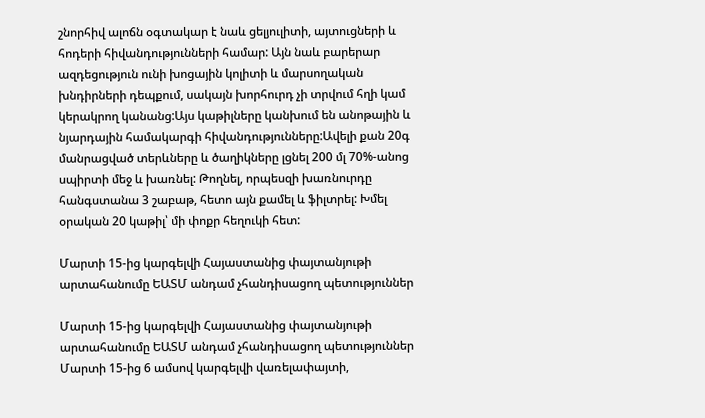շնորհիվ ալոճն օգտակար է նաև ցելյուլիտի, այտուցների և հոդերի հիվանդությունների համար: Այն նաև բարերար ազդեցություն ունի խոցային կոլիտի և մարսողական խնդիրների դեպքում, սակայն խորհուրդ չի տրվում հղի կամ կերակրող կանանց:Այս կաթիլները կանխում են անոթային և նյարդային համակարգի հիվանդությունները:Ավելի քան 20գ մանրացված տերևները և ծաղիկները լցնել 200 մլ 70%-անոց սպիրտի մեջ և խառնել: Թողնել, որպեսզի խառնուրդը հանգստանա 3 շաբաթ, հետո այն քամել և ֆիլտրել: Խմել օրական 20 կաթիլ՝ մի փոքր հեղուկի հետ:

Մարտի 15-ից կարգելվի Հայաստանից փայտանյութի արտահանումը ԵԱՏՄ անդամ չհանդիսացող պետություններ

Մարտի 15-ից կարգելվի Հայաստանից փայտանյութի արտահանումը ԵԱՏՄ անդամ չհանդիսացող պետություններ
Մարտի 15-ից 6 ամսով կարգելվի վառելափայտի,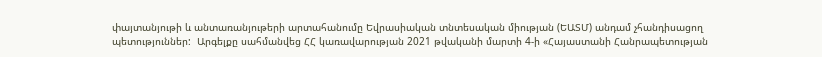փայտանյութի և անտառանյութերի արտահանումը Եվրասիական տնտեսական միության (ԵԱՏՄ) անդամ չհանդիսացող պետություններ:  Արգելքը սահմանվեց ՀՀ կառավարության 2021 թվականի մարտի 4-ի «Հայաստանի Հանրապետության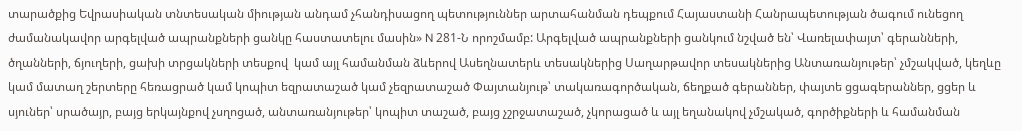տարածքից Եվրասիական տնտեսական միության անդամ չհանդիսացող պետություններ արտահանման դեպքում Հայաստանի Հանրապետության ծագում ունեցող ժամանակավոր արգելված ապրանքների ցանկը հաստատելու մասին» N 281-Ն որոշմամբ: Արգելված ապրանքների ցանկում նշված են՝ Վառելափայտ՝ գերանների, ծղանների, ճյուղերի, ցախի տրցակների տեսքով  կամ այլ համանման ձևերով Ասեղնատերև տեսակներից Սաղարթավոր տեսակներից Անտառանյութեր՝ չմշակված, կեղևը կամ մատաղ շերտերը հեռացրած կամ կոպիտ եզրատաշած կամ չեզրատաշած Փայտանյութ՝ տակառագործական, ճեղքած գերաններ, փայտե ցցագերաններ, ցցեր և սյուներ՝ սրածայր, բայց երկայնքով չսղոցած, անտառանյութեր՝ կոպիտ տաշած, բայց չշրջատաշած, չկորացած և այլ եղանակով չմշակած, գործիքների և համանման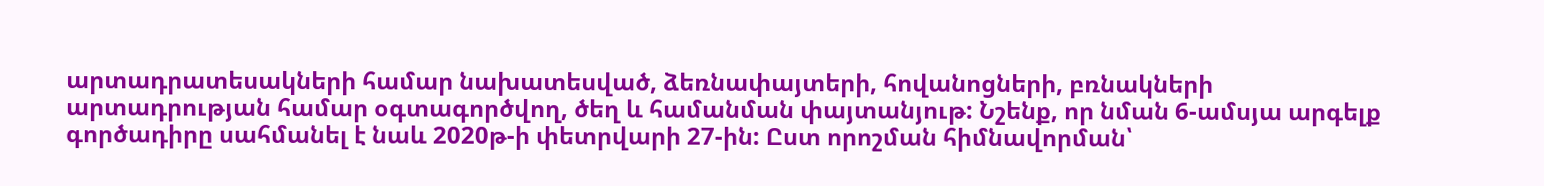արտադրատեսակների համար նախատեսված, ձեռնափայտերի, հովանոցների, բռնակների արտադրության համար օգտագործվող, ծեղ և համանման փայտանյութ: Նշենք, որ նման 6-ամսյա արգելք գործադիրը սահմանել է նաև 2020թ-ի փետրվարի 27-ին: Ըստ որոշման հիմնավորման՝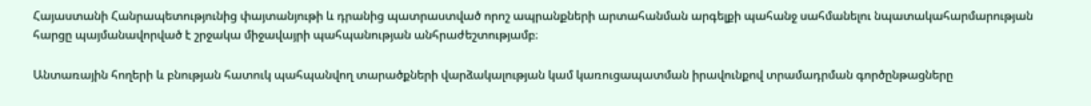Հայաստանի Հանրապետությունից փայտանյութի և դրանից պատրաստված որոշ ապրանքների արտահանման արգելքի պահանջ սահմանելու նպատակահարմարության հարցը պայմանավորված է շրջակա միջավայրի պահպանության անհրաժեշտությամբ։

Անտառային հողերի և բնության հատուկ պահպանվող տարածքների վարձակալության կամ կառուցապատման իրավունքով տրամադրման գործընթացները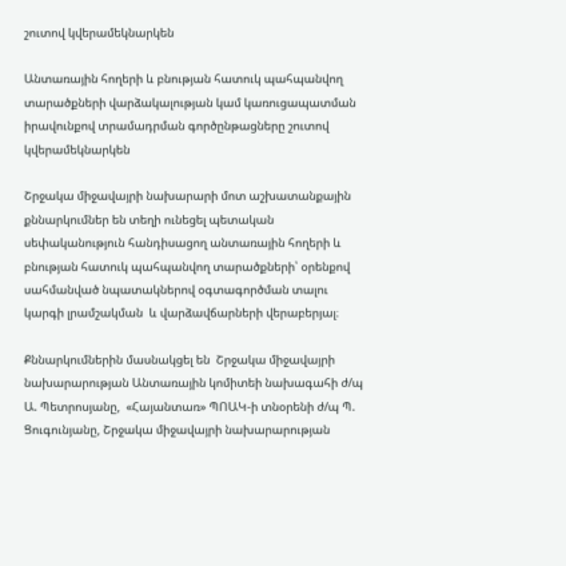շուտով կվերամեկնարկեն

Անտառային հողերի և բնության հատուկ պահպանվող տարածքների վարձակալության կամ կառուցապատման իրավունքով տրամադրման գործընթացները շուտով կվերամեկնարկեն

Շրջակա միջավայրի նախարարի մոտ աշխատանքային քննարկումներ են տեղի ունեցել պետական սեփականություն հանդիսացող անտառային հողերի և բնության հատուկ պահպանվող տարածքների՝ օրենքով սահմանված նպատակներով օգտագործման տալու  կարգի լրամշակման  և վարձավճարների վերաբերյալ։

Քննարկումներին մասնակցել են  Շրջակա միջավայրի նախարարության Անտառային կոմիտեի նախագահի ժ/պ Ա. Պետրոսյանը,  «Հայանտառ» ՊՈԱԿ-ի տնօրենի ժ/պ Պ. Ցուգունյանը, Շրջակա միջավայրի նախարարության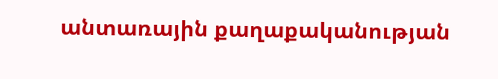անտառային քաղաքականության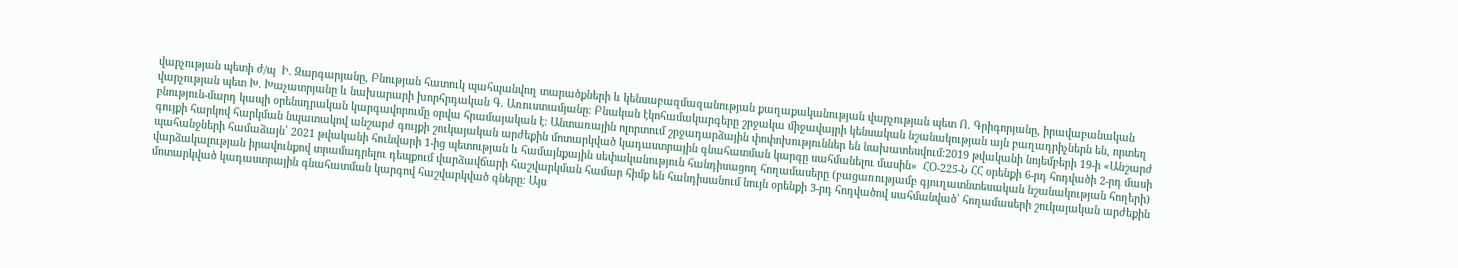վարչության պետի ժ/պ  Ի. Զարգարյանը, Բնության հատուկ պահպանվող տարածքների և կենսաբազմազանության քաղաքականության վարչության պետ Ո. Գրիգորյանը, իրավաբանական վարչության պետ Խ. Խաչատրյանը և նախարարի խորհրդական Գ. Առուստամյանը։ Բնական էկոհամակարգերը շրջակա միջավայրի կենսական նշանակության այն բաղադրիչներն են, որտեղ բնություն-մարդ կապի օրենսդրական կարգավորումը օրվա հրամայական է։ Անտառային ոլորտում շրջադարձային փոփոխություններ են նախատեսվում։2019 թվականի նոյեմբերի 19-ի «Անշարժ գույքի հարկով հարկման նպատակով անշարժ գույքի շուկայական արժեքին մոտարկված կադաստրային գնահատման կարգը սահմանելու մասին»  ՀՕ-225-Ն ՀՀ օրենքի 6-րդ հոդվածի 2-րդ մասի պահանջների համաձայն՝ 2021 թվականի հունվարի 1-ից պետության և համայնքային սեփականություն հանդիսացող հողամասերը (բացառությամբ գյուղատնտեսական նշանակության հողերի) վարձակալության իրավունքով տրամադրելու դեպքում վարձավճարի հաշվարկման համար հիմք են հանդիսանում նույն օրենքի 3-րդ հոդվածով սահմանված՝ հողամասերի շուկայական արժեքին մոտարկված կադաստրային գնահատման կարգով հաշվարկված գները։ Այս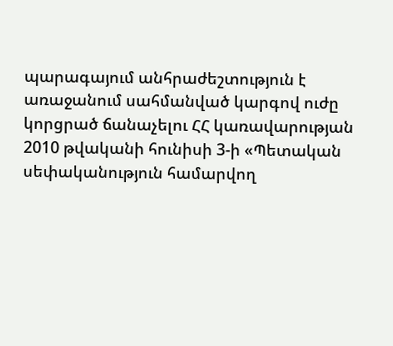պարագայում անհրաժեշտություն է առաջանում սահմանված կարգով ուժը կորցրած ճանաչելու ՀՀ կառավարության 2010 թվականի հունիսի 3-ի «Պետական սեփականություն համարվող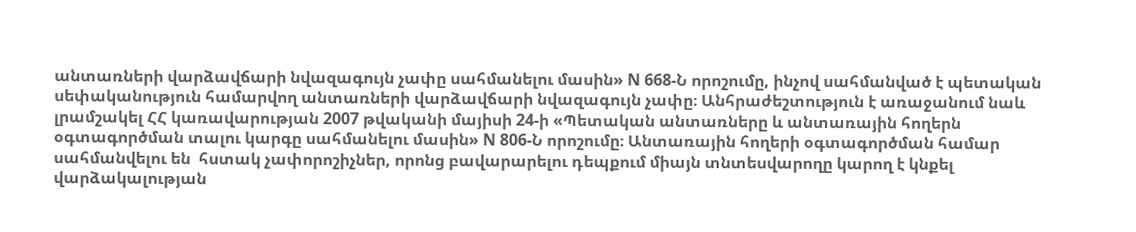անտառների վարձավճարի նվազագույն չափը սահմանելու մասին» N 668-Ն որոշումը, ինչով սահմանված է պետական սեփականություն համարվող անտառների վարձավճարի նվազագույն չափը։ Անհրաժեշտություն է առաջանում նաև լրամշակել ՀՀ կառավարության 2007 թվականի մայիսի 24-ի «Պետական անտառները և անտառային հողերն օգտագործման տալու կարգը սահմանելու մասին» N 806-Ն որոշումը։ Անտառային հողերի օգտագործման համար սահմանվելու են  հստակ չափորոշիչներ, որոնց բավարարելու դեպքում միայն տնտեսվարողը կարող է կնքել վարձակալության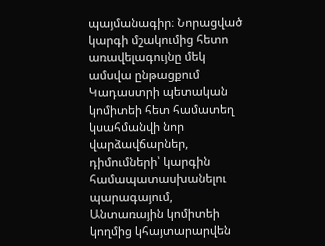պայմանագիր։ Նորացված կարգի մշակումից հետո առավելագույնը մեկ ամսվա ընթացքում Կադաստրի պետական կոմիտեի հետ համատեղ կսահմանվի նոր վարձավճարներ,  դիմումների՝ կարգին համապատասխանելու պարագայում, Անտառային կոմիտեի կողմից կհայտարարվեն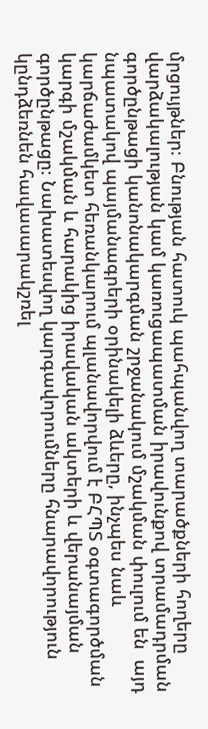մրցույթներ։ Բնության հատուկ պահպանվող տարածքների հողերը վարձակալության կամ կառուցապատման իրավունքով տրամադրման գործընթացի կանոնակարգման շրջանակում մշակման փուլում են  այդ նպատակով պայմանագրերի օրինակելի ձևերը, ինչպես նաև կարճաժամկետ հեռանկարում պլանավորվում է ԲՀՊՏ օգտագործման կարգի մշակման և հարակից իրավական ակտերի և վերանայման գործընթացը։ Նախատեսվող կարգավորումները հնարավորություն կընդձեռնեն հավասարակշռել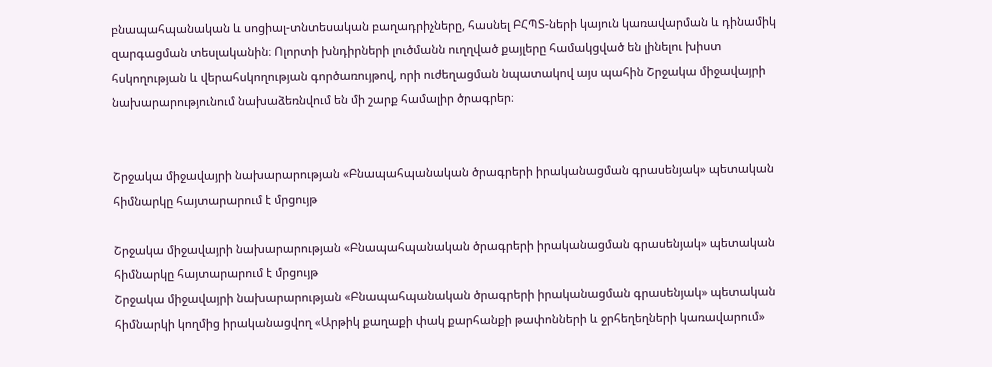բնապահպանական և սոցիալ-տնտեսական բաղադրիչները, հասնել ԲՀՊՏ-ների կայուն կառավարման և դինամիկ զարգացման տեսլականին։ Ոլորտի խնդիրների լուծմանն ուղղված քայլերը համակցված են լինելու խիստ  հսկողության և վերահսկողության գործառույթով, որի ուժեղացման նպատակով այս պահին Շրջակա միջավայրի նախարարությունում նախաձեռնվում են մի շարք համալիր ծրագրեր։


Շրջակա միջավայրի նախարարության «Բնապահպանական ծրագրերի իրականացման գրասենյակ» պետական հիմնարկը հայտարարում է մրցույթ

Շրջակա միջավայրի նախարարության «Բնապահպանական ծրագրերի իրականացման գրասենյակ» պետական հիմնարկը հայտարարում է մրցույթ
Շրջակա միջավայրի նախարարության «Բնապահպանական ծրագրերի իրականացման գրասենյակ» պետական հիմնարկի կողմից իրականացվող «Արթիկ քաղաքի փակ քարհանքի թափոնների և ջրհեղեղների կառավարում»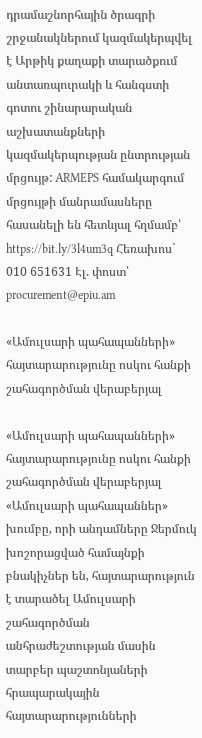դրամաշնորհային ծրագրի շրջանակներում կազմակերպվել է Արթիկ քաղաքի տարածքում անտառպուրակի և հանգստի գոտու շինարարական աշխատանքների կազմակերպության ընտրության մրցույթ: ARMEPS համակարգում մրցույթի մանրամասները հասանելի են հետևյալ հղմամբ՝ https://bit.ly/3l4um3q Հեռախոս` 010 651631 Էլ. փոստ՝ procurement@epiu.am

«Ամուլսարի պահապանների» հայտարարությունը ոսկու հանքի շահագործման վերաբերյալ

«Ամուլսարի պահապանների» հայտարարությունը ոսկու հանքի շահագործման վերաբերյալ
«Ամուլսարի պահապաններ» խումբը, որի անդամները Ջերմուկ խոշորացված համայնքի բնակիչներ են, հայտարարություն է տարածել Ամուլսարի շահագործման անհրաժեշտության մասին տարբեր պաշտոնյաների հրապարակային հայտարարությունների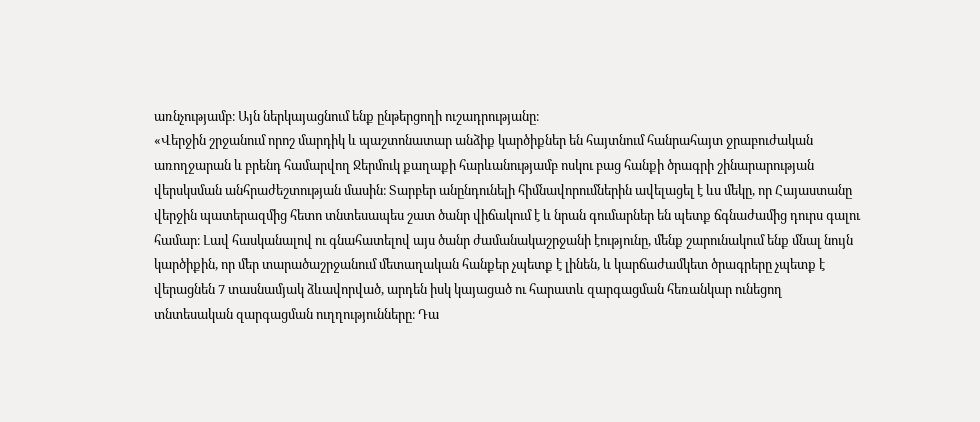առնչությամբ։ Այն ներկայացնում ենք ընթերցողի ուշադրությանը։
«Վերջին շրջանում որոշ մարդիկ և պաշտոնատար անձիք կարծիքներ են հայտնում հանրահայտ ջրաբուժական առողջարան և բրենդ համարվող Ջերմուկ քաղաքի հարևանությամբ ոսկու բաց հանքի ծրագրի շինարարության վերսկսման անհրաժեշտության մասին։ Տարբեր անընդունելի հիմնավորումներին ավելացել է ևս մեկը, որ Հայաստանը վերջին պատերազմից հետո տնտեսապես շատ ծանր վիճակում է և նրան գումարներ են պետք ճգնաժամից դուրս գալու համար։ Լավ հասկանալով ու գնահատելով այս ծանր ժամանակաշրջանի էությունը, մենք շարունակում ենք մնալ նույն կարծիքին, որ մեր տարածաշրջանում մետաղական հանքեր չպետք է լինեն, և կարճաժամկետ ծրագրերը չպետք է վերացնեն 7 տասնամյակ ձևավորված, արդեն իսկ կայացած ու հարատև զարգացման հեռանկար ունեցող տնտեսական զարգացման ուղղությունները։ Դա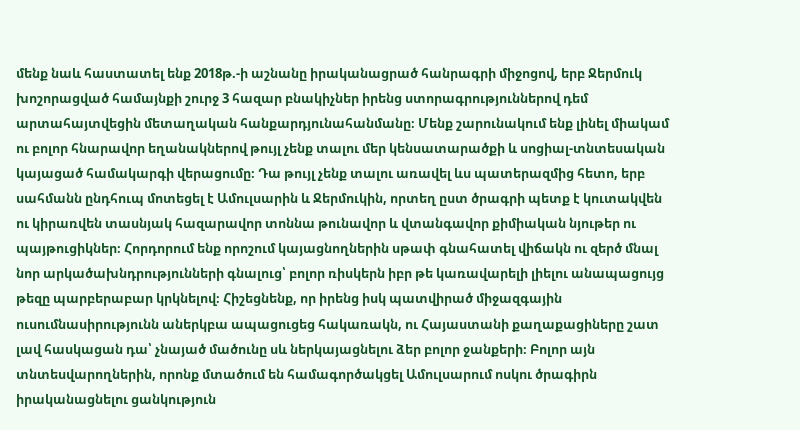մենք նաև հաստատել ենք 2018թ.-ի աշնանը իրականացրած հանրագրի միջոցով, երբ Ջերմուկ խոշորացված համայնքի շուրջ 3 հազար բնակիչներ իրենց ստորագրություններով դեմ արտահայտվեցին մետաղական հանքարդյունահանմանը։ Մենք շարունակում ենք լինել միակամ ու բոլոր հնարավոր եղանակներով թույլ չենք տալու մեր կենսատարածքի և սոցիալ-տնտեսական կայացած համակարգի վերացումը։ Դա թույլ չենք տալու առավել ևս պատերազմից հետո, երբ սահմանն ընդհուպ մոտեցել է Ամուլսարին և Ջերմուկին, որտեղ ըստ ծրագրի պետք է կուտակվեն ու կիրառվեն տասնյակ հազարավոր տոննա թունավոր և վտանգավոր քիմիական նյութեր ու պայթուցիկներ։ Հորդորում ենք որոշում կայացնողներին սթափ գնահատել վիճակն ու զերծ մնալ նոր արկածախնդրությունների գնալուց՝ բոլոր ռիսկերն իբր թե կառավարելի լիելու անապացույց թեզը պարբերաբար կրկնելով։ Հիշեցնենք, որ իրենց իսկ պատվիրած միջազգային ուսումնասիրությունն աներկբա ապացուցեց հակառակն, ու Հայաստանի քաղաքացիները շատ լավ հասկացան դա՝ չնայած մածունը սև ներկայացնելու ձեր բոլոր ջանքերի։ Բոլոր այն տնտեսվարողներին, որոնք մտածում են համագործակցել Ամուլսարում ոսկու ծրագիրն իրականացնելու ցանկություն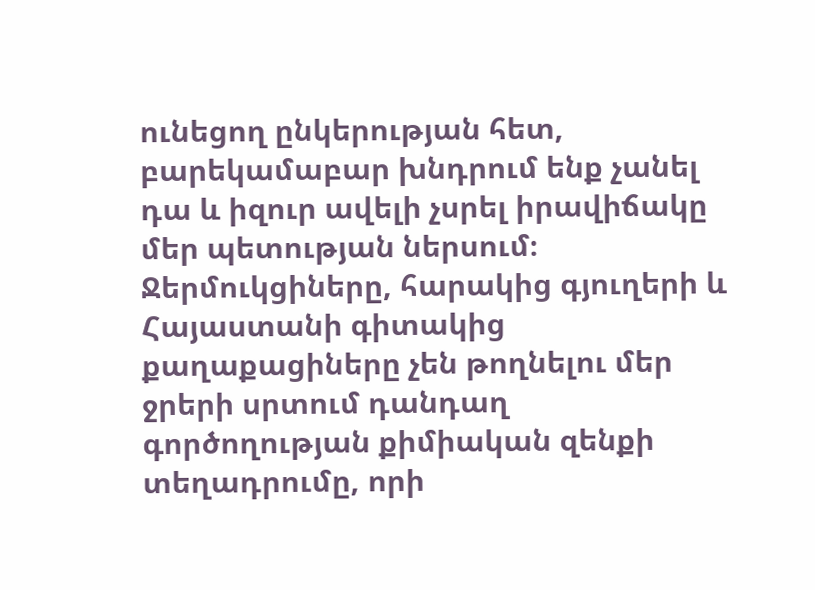ունեցող ընկերության հետ, բարեկամաբար խնդրում ենք չանել դա և իզուր ավելի չսրել իրավիճակը մեր պետության ներսում։ Ջերմուկցիները, հարակից գյուղերի և Հայաստանի գիտակից քաղաքացիները չեն թողնելու մեր ջրերի սրտում դանդաղ գործողության քիմիական զենքի տեղադրումը, որի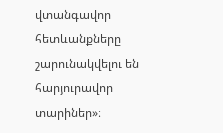վտանգավոր հետևանքները շարունակվելու են հարյուրավոր տարիներ»։